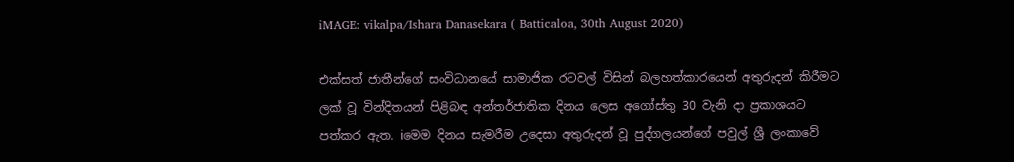iMAGE: vikalpa/Ishara Danasekara ( Batticaloa, 30th August 2020)

එක්සත් ජාතීන්ගේ සංවිධානයේ සාමාජික රටවල් විසින් බලහත්කාරයෙන් අතුරුදන් කිරීමට ලක් වූ වින්දිතයන් පිළිබඳ අන්තර්ජාතික දිනය ලෙස අගෝස්තු 30 වැනි දා ප්‍රකාශයට පත්කර ඇත. iමෙම දිනය සැමරීම උදෙසා අතුරුදන් වූ පුද්ගලයන්ගේ පවුල් ශ්‍රී ලංකාවේ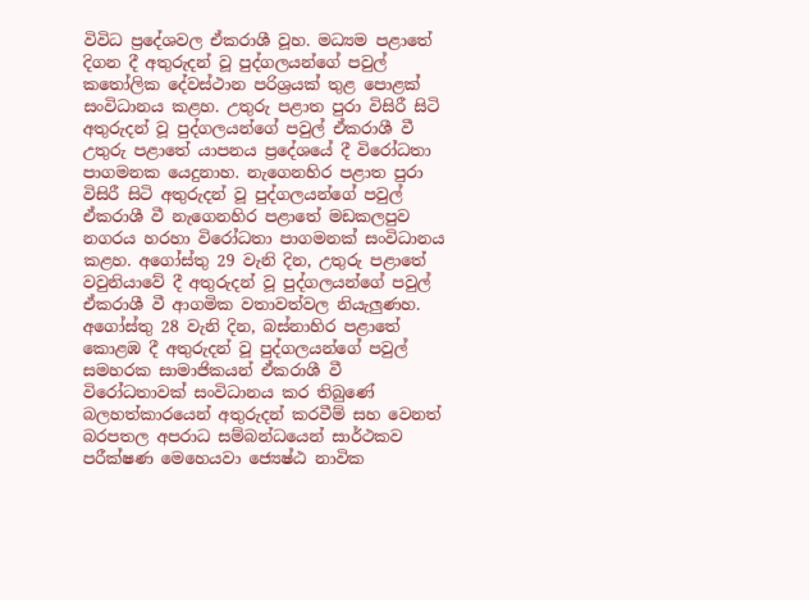විවිධ ප්‍රදේශවල ඒකරාශී වූහ. මධ්‍යම පළාතේ දිගන දී අතුරුදන් වූ පුද්ගලයන්ගේ පවුල් කතෝලික දේවස්ථාන පරිශ්‍රයක් තුළ පොළක් සංවිධානය කළහ. උතුරු පළාත පුරා විසිරී සිටි අතුරුදන් වූ පුද්ගලයන්ගේ පවුල් ඒකරාශී වී උතුරු පළාතේ යාපනය ප්‍රදේශයේ දී විරෝධතා පාගමනක යෙදුනාහ. නැගෙනහිර පළාත පුරා විසිරී සිටි අතුරුදන් වූ පුද්ගලයන්ගේ පවුල් ඒකරාශී වී නැගෙනහිර පළාතේ මඩකලපුව නගරය හරහා විරෝධතා පාගමනක් සංවිධානය කළහ. අගෝස්තු 29 වැනි දින, උතුරු පළාතේ වවුනියාවේ දී අතුරුදන් වූ පුද්ගලයන්ගේ පවුල් ඒකරාශී වී ආගමික වතාවත්වල නියැලුණහ. අගෝස්තු 28 වැනි දින, බස්නාහිර පළාතේ කොළඹ දී අතුරුදන් වූ පුද්ගලයන්ගේ පවුල් සමහරක සාමාජිකයන් ඒකරාශී වී විරෝධතාවක් සංවිධානය කර තිබුණේ බලහත්කාරයෙන් අතුරුදන් කරවීම් සහ වෙනත් බරපතල අපරාධ සම්බන්ධයෙන් සාර්ථකව පරීක්ෂණ මෙහෙයවා ජ්‍යෙෂ්ඨ නාවික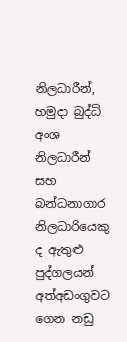නිලධාරීන්, හමුදා බුද්ධි අංශ නිලධාරීන් සහ බන්ධනාගාර නිලධාරියෙකු ද ඇතුළු පුද්ගලයන් අත්අඩංගුවට ගෙන නඩු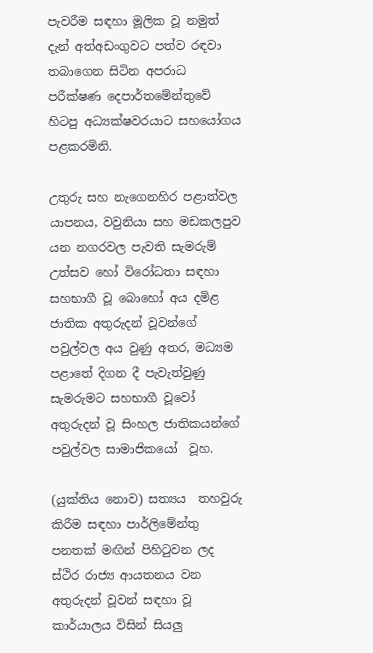පැවරීම සඳහා මූලික වූ නමුත් දැන් අත්අඩංගුවට පත්ව රඳවා තබාගෙන සිටින අපරාධ පරීක්ෂණ දෙපාර්තමේන්තුවේ හිටපු අධ්‍යක්ෂවරයාට සහයෝගය පළකරමිනි.

උතුරු සහ නැගෙනහිර පළාත්වල යාපනය, වවුනියා සහ මඩකලපුව යන නගරවල පැවති සැමරුම් උත්සව හෝ විරෝධතා සඳහා සහභාගී වූ බොහෝ අය දමිළ ජාතික අතුරුදන් වූවන්ගේ පවුල්වල අය වුණු අතර, මධ්‍යම පළාතේ දිගන දී පැවැත්වුණු සැමරුමට සහභාගී වූවෝ අතුරුදන් වූ සිංහල ජාතිකයන්ගේ පවුල්වල සාමාජිකයෝ  වූහ.

(යුක්තිය නොව) සත්‍යය  තහවුරු කිරීම සඳහා පාර්ලිමේන්තු පනතක් මඟින් පිහිටුවන ලද ස්ථිර රාජ්‍ය ආයතනය වන අතුරුදන් වූවන් සඳහා වූ කාර්යාලය විසින් සියලු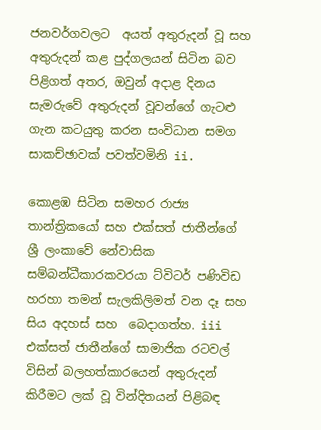ජනවර්ගවලට  අයත් අතුරුදන් වූ සහ අතුරුදන් කළ පුද්ගලයන් සිටින බව පිළිගත් අතර, ඔවුන් අදාළ දිනය සැමරුවේ අතුරුදන් වූවන්ගේ ගැටළු ගැන කටයුතු කරන සංවිධාන සමග සාකච්ඡාවක් පවත්වමිනි ii.

කොළඹ සිටින සමහර රාජ්‍ය තාන්ත්‍රිකයෝ සහ එක්සත් ජාතීන්ගේ ශ්‍රී ලංකාවේ නේවාසික සම්බන්ධීකාරකවරයා ට්විටර් පණිවිඩ හරහා තමන් සැලකිලිමත් වන දෑ සහ  සිය අදහස් සහ  බෙදාගත්හ. iii එක්සත් ජාතීන්ගේ සාමාජික රටවල් විසින් බලහත්කාරයෙන් අතුරුදන් කිරීමට ලක් වූ වින්දිතයන් පිළිබඳ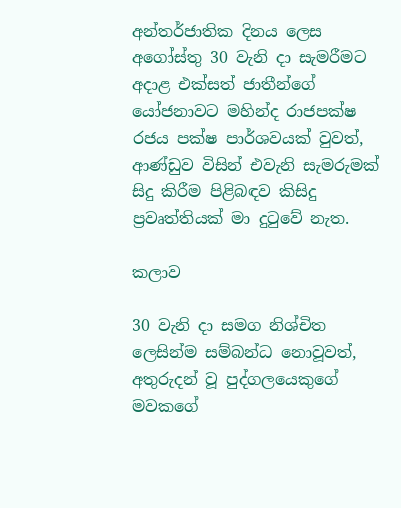අන්තර්ජාතික දිනය ලෙස අගෝස්තු 30 වැනි දා සැමරීමට අදාළ එක්සත් ජාතීන්ගේ යෝජනාවට මහින්ද රාජපක්ෂ රජය පක්ෂ පාර්ශවයක් වුවත්, ආණ්ඩුව විසින් එවැනි සැමරුමක් සිදු කිරීම පිළිබඳව කිසිදු ප්‍රවෘත්තියක් මා දුටුවේ නැත.

කලාව

30 වැනි දා සමග නිශ්චිත ලෙසින්ම සම්බන්ධ නොවූවත්, අතුරුදන් වූ පුද්ගලයෙකුගේ මවකගේ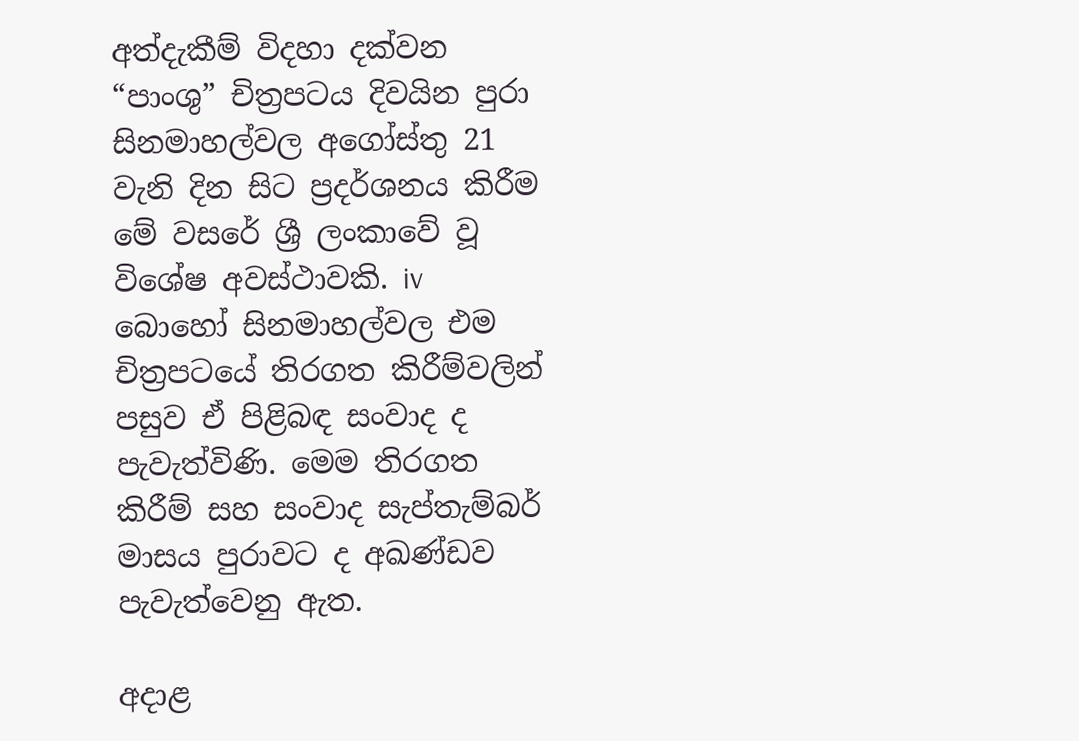අත්දැකීම් විදහා දක්වන “පාංශු” චිත්‍රපටය දිවයින පුරා සිනමාහල්වල අගෝස්තු 21 වැනි දින සිට ප්‍රදර්ශනය කිරීම  මේ වසරේ ශ්‍රී ලංකාවේ වූ විශේෂ අවස්ථාවකි. iv බොහෝ සිනමාහල්වල එම චිත්‍රපටයේ තිරගත කිරීම්වලින් පසුව ඒ පිළිබඳ සංවාද ද පැවැත්විණි. මෙම තිරගත කිරීම් සහ සංවාද සැප්තැම්බර් මාසය පුරාවට ද අඛණ්ඩව පැවැත්වෙනු ඇත.

අදාළ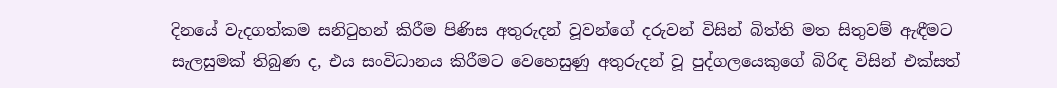දිනයේ වැදගත්කම සනිටුහන් කිරීම පිණිස අතුරුදන් වූවන්ගේ දරුවන් විසින් බිත්ති මත සිතුවම් ඇඳීමට සැලසුමක් තිබුණ ද, එය සංවිධානය කිරීමට වෙහෙසුණු අතුරුදන් වූ පුද්ගලයෙකුගේ බිරිඳ විසින් එක්සත්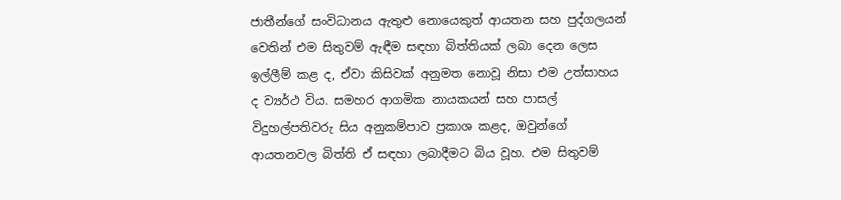ජාතීන්ගේ සංවිධානය ඇතුළු නොයෙකුත් ආයතන සහ පුද්ගලයන් වෙතින් එම සිතුවම් ඇඳීම සඳහා බිත්තියක් ලබා දෙන ලෙස ඉල්ලීම් කළ ද, ඒවා කිසිවක් අනුමත නොවූ නිසා එම උත්සාහය ද ව්‍යර්ථ විය. සමහර ආගමික නායකයන් සහ පාසල් විදුහල්පතිවරු සිය අනුකම්පාව ප්‍රකාශ කළද, ඔවුන්ගේ ආයතනවල බිත්ති ඒ සඳහා ලබාදීමට බිය වූහ. එම සිතුවම්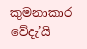කුමනාකාර වේදැ’යි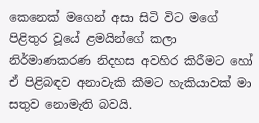කෙනෙක් මගෙන් අසා සිටි විට මගේ පිළිතුර වූයේ ළමයින්ගේ කලා නිර්මාණකරණ නිදහස අවහිර කිරීමට හෝ ඒ පිළිබඳව අනාවැකි කීමට හැකියාවක් මා සතුව නොමැති බවයි.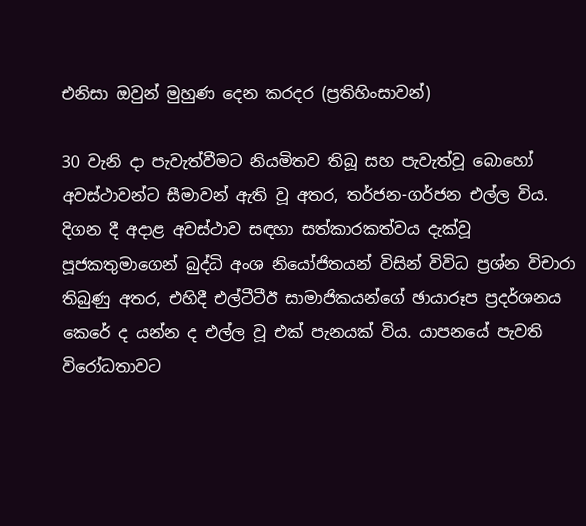එනිසා ඔවුන් මුහුණ දෙන කරදර (ප්‍රතිහිංසාවන්)

30 වැනි දා පැවැත්වීමට නියමිතව තිබූ සහ පැවැත්වූ බොහෝ අවස්ථාවන්ට සීමාවන් ඇති වූ අතර, තර්ජන-ගර්ජන එල්ල විය. දිගන දී අදාළ අවස්ථාව සඳහා සත්කාරකත්වය දැක්වූ පූජකතුමාගෙන් බුද්ධි අංශ නියෝජිතයන් විසින් විවිධ ප්‍රශ්න විචාරා තිබුණු අතර, එහිදී එල්ටීටීඊ සාමාජිකයන්ගේ ඡායාරූප ප්‍රදර්ශනය කෙරේ ද යන්න ද එල්ල වූ එක් පැනයක් විය. යාපනයේ පැවති විරෝධතාවට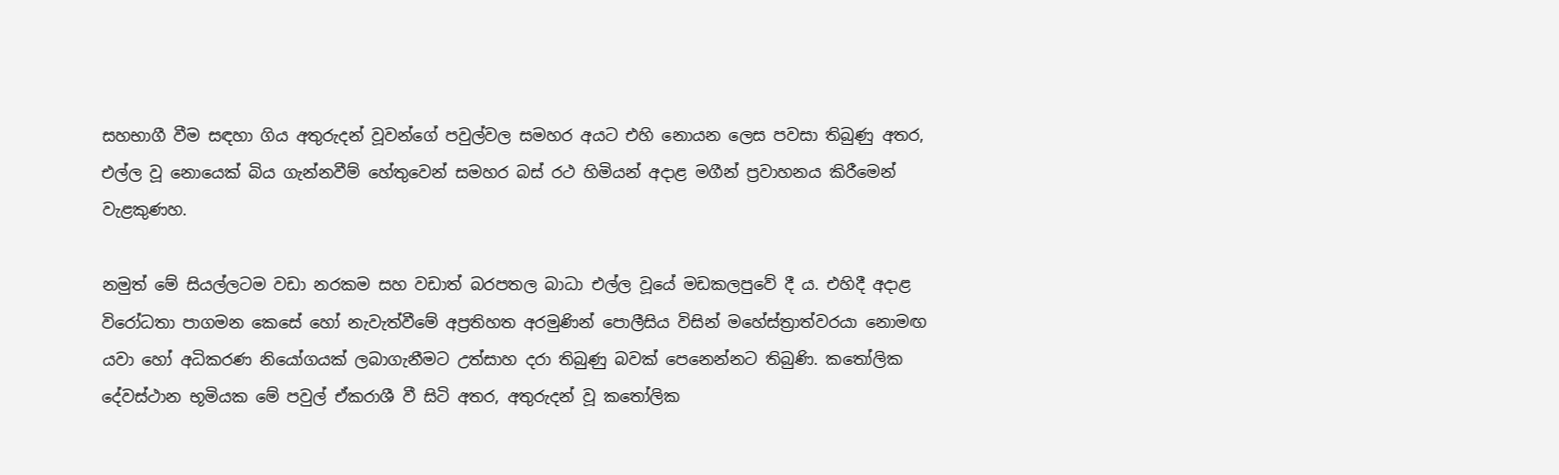සහභාගී වීම සඳහා ගිය අතුරුදන් වූවන්ගේ පවුල්වල සමහර අයට එහි නොයන ලෙස පවසා තිබුණු අතර, එල්ල වූ නොයෙක් බිය ගැන්නවීම් හේතුවෙන් සමහර බස් රථ හිමියන් අදාළ මගීන් ප්‍රවාහනය කිරීමෙන් වැළකුණහ.

නමුත් මේ සියල්ලටම වඩා නරකම සහ වඩාත් බරපතල බාධා එල්ල වූයේ මඩකලපුවේ දී ය. එහිදී අදාළ විරෝධතා පාගමන කෙසේ හෝ නැවැත්වීමේ අප්‍රතිහත අරමුණින් පොලීසිය විසින් මහේස්ත්‍රාත්වරයා නොමඟ යවා හෝ අධිකරණ නියෝගයක් ලබාගැනීමට උත්සාහ දරා තිබුණු බවක් පෙනෙන්නට තිබුණි. කතෝලික දේවස්ථාන භූමියක මේ පවුල් ඒකරාශී වී සිටි අතර, අතුරුදන් වූ කතෝලික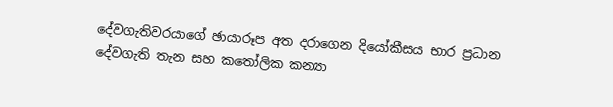දේවගැතිවරයාගේ ඡායාරූප අත දරාගෙන දියෝකීසය භාර ප්‍රධාන දේවගැති තැන සහ කතෝලික කන්‍යා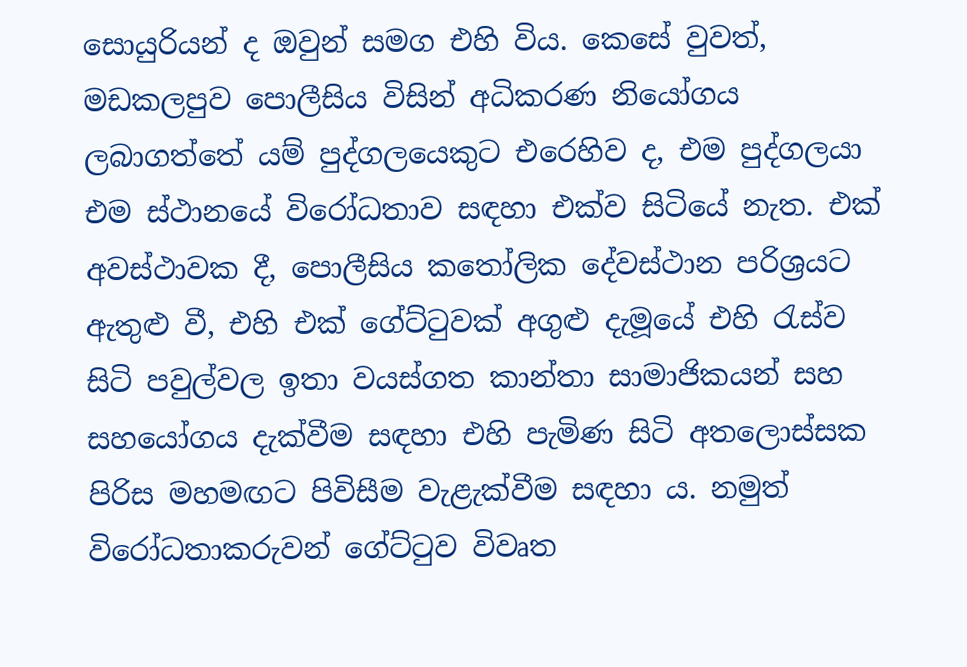සොයුරියන් ද ඔවුන් සමග එහි විය. කෙසේ වුවත්, මඩකලපුව පොලීසිය විසින් අධිකරණ නියෝගය ලබාගත්තේ යම් පුද්ගලයෙකුට එරෙහිව ද, එම පුද්ගලයා එම ස්ථානයේ විරෝධතාව සඳහා එක්ව සිටියේ නැත. එක් අවස්ථාවක දී, පොලීසිය කතෝලික දේවස්ථාන පරිශ්‍රයට ඇතුළු වී, එහි එක් ගේට්ටුවක් අගුළු දැමූයේ එහි රැස්ව සිටි පවුල්වල ඉතා වයස්ගත කාන්තා සාමාජිකයන් සහ සහයෝගය දැක්වීම සඳහා එහි පැමිණ සිටි අතලොස්සක පිරිස මහමඟට පිවිසීම වැළැක්වීම සඳහා ය. නමුත් විරෝධතාකරුවන් ගේට්ටුව විවෘත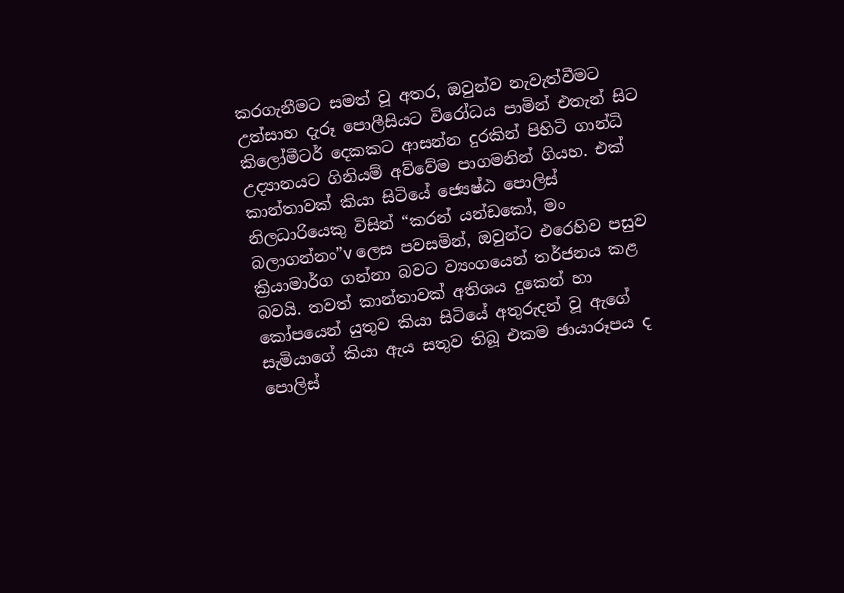කරගැනීමට සමත් වූ අතර, ඔවුන්ව නැවැත්වීමට උත්සාහ දැරූ පොලීසියට විරෝධය පාමින් එතැන් සිට කිලෝමීටර් දෙකකට ආසන්න දුරකින් පිහිටි ගාන්ධි උද්‍යානයට ගිනියම් අව්වේම පාගමනින් ගියහ. එක් කාන්තාවක් කියා සිටියේ ජ්‍යෙෂ්ඨ පොලිස් නිලධාරියෙකු විසින් “කරන් යන්ඩකෝ, මං බලාගන්නං”v ලෙස පවසමින්, ඔවුන්ට එරෙහිව පසුව ක්‍රියාමාර්ග ගන්නා බවට ව්‍යංගයෙන් තර්ජනය කළ බවයි. තවත් කාන්තාවක් අතිශය දුකෙන් හා කෝපයෙන් යුතුව කියා සිටියේ අතුරුදන් වූ ඇගේ සැමියාගේ කියා ඇය සතුව තිබූ එකම ඡායාරූපය ද පොලිස්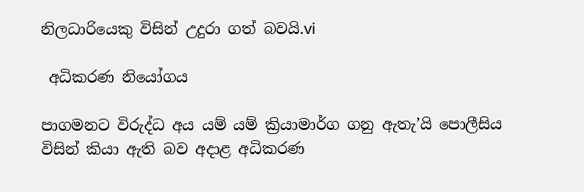නිලධාරියෙකු විසින් උදුරා ගත් බවයි.vi

 අධිකරණ නියෝගය

පාගමනට විරුද්ධ අය යම් යම් ක්‍රියාමාර්ග ගනු ඇතැ’යි පොලීසිය විසින් කියා ඇති බව අදාළ අධිකරණ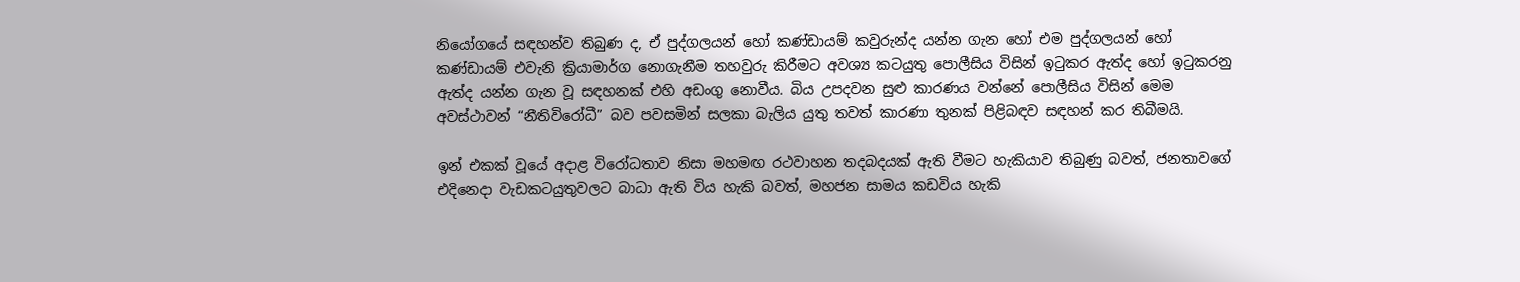නියෝගයේ සඳහන්ව තිබුණ ද, ඒ පුද්ගලයන් හෝ කණ්ඩායම් කවුරුන්ද යන්න ගැන හෝ එම පුද්ගලයන් හෝ කණ්ඩායම් එවැනි ක්‍රියාමාර්ග නොගැනීම තහවුරු කිරීමට අවශ්‍ය කටයුතු පොලීසිය විසින් ඉටුකර ඇත්ද හෝ ඉටුකරනු ඇත්ද යන්න ගැන වූ සඳහනක් එහි අඩංගු නොවීය. බිය උපදවන සුළු කාරණය වන්නේ පොලීසිය විසින් මෙම අවස්ථාවන් “නීතිවිරෝධී” බව පවසමින් සලකා බැලිය යුතු තවත් කාරණා තුනක් පිළිබඳව සඳහන් කර තිබීමයි.

ඉන් එකක් වූයේ අදාළ විරෝධතාව නිසා මහමඟ රථවාහන තදබදයක් ඇති වීමට හැකියාව තිබුණු බවත්, ජනතාවගේ එදිනෙදා වැඩකටයුතුවලට බාධා ඇති විය හැකි බවත්, මහජන සාමය කඩවිය හැකි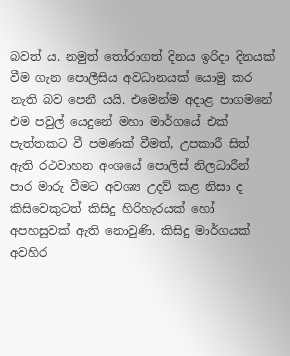බවත් ය. නමුත් තෝරාගත් දිනය ඉරිදා දිනයක් වීම ගැන පොලීසිය අවධානයක් යොමු කර නැති බව පෙනී යයි. එමෙන්ම අදාළ පාගමනේ එම පවුල් යෙදුනේ මහා මාර්ගයේ එක් පැත්තකට වී පමණක් වීමත්, උපකාරී සිත් ඇති රථවාහන අංශයේ පොලිස් නිලධාරීන් පාර මාරු වීමට අවශ්‍ය උදව් කළ නිසා ද කිසිවෙකුටත් කිසිදු හිරිහැරයක් හෝ අපහසුවක් ඇති නොවුණි. කිසිදු මාර්ගයක් අවහිර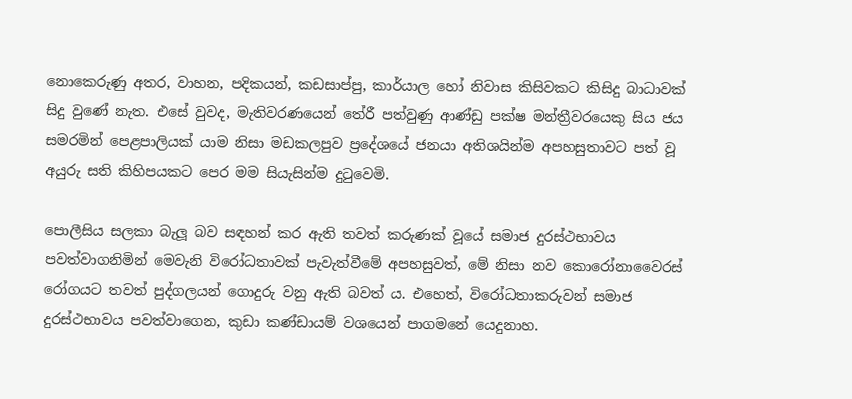නොකෙරුණු අතර, වාහන, පදිකයන්, කඩසාප්පු, කාර්යාල හෝ නිවාස කිසිවකට කිසිදු බාධාවක් සිදු වුණේ නැත. එසේ වුවද, මැතිවරණයෙන් තේරී පත්වුණු ආණ්ඩු පක්ෂ මන්ත්‍රීවරයෙකු සිය ජය සමරමින් පෙළපාලියක් යාම නිසා මඩකලපුව ප්‍රදේශයේ ජනයා අතිශයින්ම අපහසුතාවට පත් වූ අයුරු සති කිහිපයකට පෙර මම සියැසින්ම දුටුවෙමි.

පොලීසිය සලකා බැලූ බව සඳහන් කර ඇති තවත් කරුණක් වූයේ සමාජ දුරස්ථභාවය පවත්වාගනිමින් මෙවැනි විරෝධතාවක් පැවැත්වීමේ අපහසුවත්, මේ නිසා නව කොරෝනාවෛරස් රෝගයට තවත් පුද්ගලයන් ගොදුරු වනු ඇති බවත් ය. එහෙත්, විරෝධතාකරුවන් සමාජ දුරස්ථභාවය පවත්වාගෙන, කුඩා කණ්ඩායම් වශයෙන් පාගමනේ යෙදුනාහ.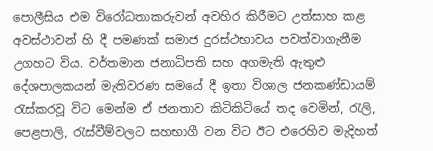පොලීසිය එම විරෝධතාකරුවන් අවහිර කිරීමට උත්සාහ කළ අවස්ථාවන් හි දී පමණක් සමාජ දුරස්ථභාවය පවත්වාගැනීම උගහට විය. වර්තමාන ජනාධිපති සහ අගමැති ඇතුළු දේශපාලකයන් මැතිවරණ සමයේ දී ඉතා විශාල ජනකණ්ඩායම් රැස්කරවූ විට මෙන්ම ඒ ජනතාව කිටිකිටියේ තද වෙමින්, රැලි, පෙළපාලි, රැස්වීම්වලට සහභාගී වන විට ඊට එරෙහිව මැදිහත්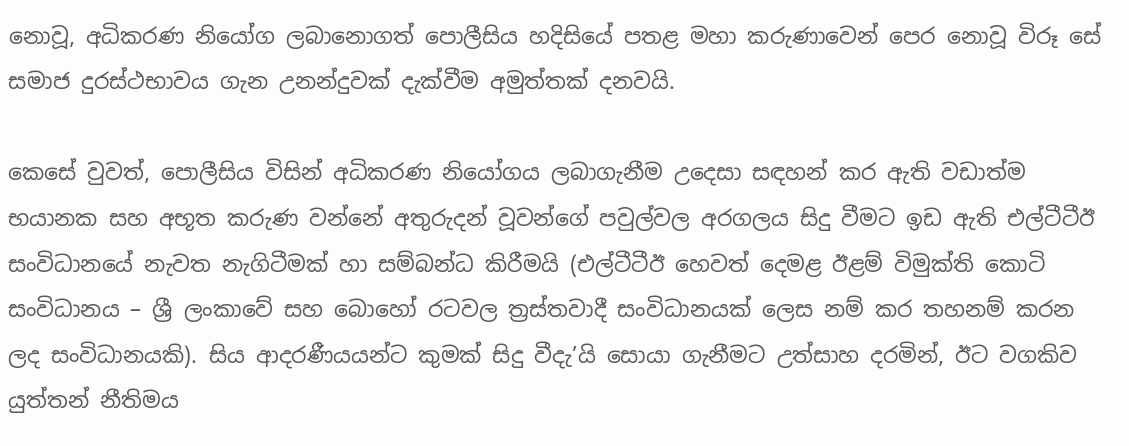නොවූ, අධිකරණ නියෝග ලබානොගත් පොලීසිය හදිසියේ පතළ මහා කරුණාවෙන් පෙර නොවූ විරූ සේ සමාජ දුරස්ථභාවය ගැන උනන්දුවක් දැක්වීම අමුත්තක් දනවයි.

කෙසේ වුවත්, පොලීසිය විසින් අධිකරණ නියෝගය ලබාගැනීම උදෙසා සඳහන් කර ඇති වඩාත්ම භයානක සහ අභූත කරුණ වන්නේ අතුරුදන් වූවන්ගේ පවුල්වල අරගලය සිදු වීමට ඉඩ ඇති එල්ටීටීඊ සංවිධානයේ නැවත නැගිටීමක් හා සම්බන්ධ කිරීමයි (එල්ටීටීඊ හෙවත් දෙමළ ඊළම් විමුක්ති කොටි සංවිධානය – ශ්‍රී ලංකාවේ සහ බොහෝ රටවල ත්‍රස්තවාදී සංවිධානයක් ලෙස නම් කර තහනම් කරන ලද සංවිධානයකි). සිය ආදරණීයයන්ට කුමක් සිදු වීදැ’යි සොයා ගැනීමට උත්සාහ දරමින්, ඊට වගකිව යුත්තන් නීතිමය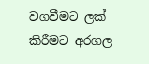වගවීමට ලක් කිරීමට අරගල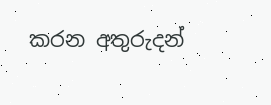කරන අතුරුදන්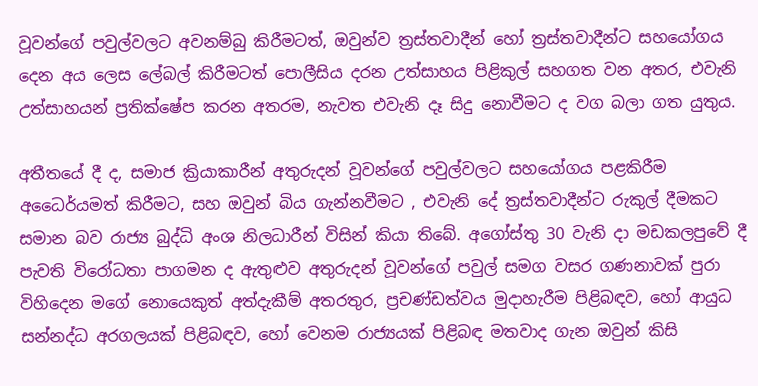වූවන්ගේ පවුල්වලට අවනම්බු කිරීමටත්, ඔවුන්ව ත්‍රස්තවාදීන් හෝ ත්‍රස්තවාදීන්ට සහයෝගය දෙන අය ලෙස ලේබල් කිරීමටත් පොලීසිය දරන උත්සාහය පිළිකුල් සහගත වන අතර, එවැනි උත්සාහයන් ප්‍රතික්ෂේප කරන අතරම, නැවත එවැනි දෑ සිදු නොවීමට ද වග බලා ගත යුතුය.

අතීතයේ දී ද, සමාජ ක්‍රියාකාරීන් අතුරුදන් වූවන්ගේ පවුල්වලට සහයෝගය පළකිරීම අධෛර්යමත් කිරීමට, සහ ඔවුන් බිය ගැන්නවීමට , එවැනි දේ ත්‍රස්තවාදීන්ට රුකුල් දීමකට සමාන බව රාජ්‍ය බුද්ධි අංශ නිලධාරීන් විසින් කියා තිබේ. අගෝස්තු 30 වැනි දා මඩකලපුවේ දී පැවති විරෝධතා පාගමන ද ඇතුළුව අතුරුදන් වූවන්ගේ පවුල් සමග වසර ගණනාවක් පුරා විහිදෙන මගේ නොයෙකුත් අත්දැකීම් අතරතුර, ප්‍රචණ්ඩත්වය මුදාහැරීම පිළිබඳව, හෝ ආයුධ සන්නද්ධ අරගලයක් පිළිබඳව, හෝ වෙනම රාජ්‍යයක් පිළිබඳ මතවාද ගැන ඔවුන් කිසි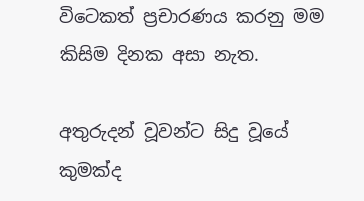විටෙකත් ප්‍රචාරණය කරනු මම කිසිම දිනක අසා නැත.

අතුරුදන් වූවන්ට සිදු වූයේ කුමක්ද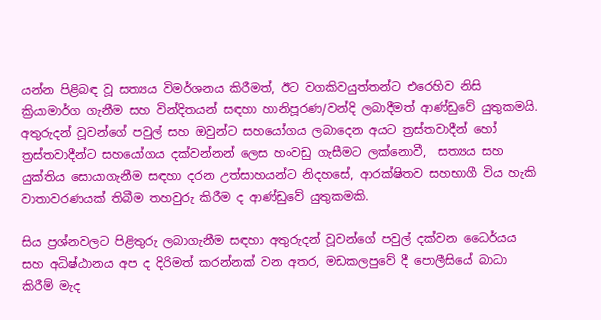යන්න පිළිබඳ වූ සත්‍යය විමර්ශනය කිරීමත්, ඊට වගකිවයුත්තන්ට එරෙහිව නිසි ක්‍රියාමාර්ග ගැනීම සහ වින්දිතයන් සඳහා හානිපූරණ/වන්දි ලබාදීමත් ආණ්ඩුවේ යුතුකමයි. අතුරුදන් වූවන්ගේ පවුල් සහ ඔවුන්ට සහයෝගය ලබාදෙන අයට ත්‍රස්තවාදීන් හෝ ත්‍රස්තවාදීන්ට සහයෝගය දක්වන්නන් ලෙස හංවඩු ගැසීමට ලක්නොවී,  සත්‍යය සහ යුක්තිය සොයාගැනීම සඳහා දරන උත්සාහයන්ට නිදහසේ, ආරක්ෂිතව සහභාගී විය හැකි වාතාවරණයක් තිබීම තහවුරු කිරීම ද ආණ්ඩුවේ යුතුකමකි.

සිය ප්‍රශ්නවලට පිළිතුරු ලබාගැනීම සඳහා අතුරුදන් වූවන්ගේ පවුල් දක්වන ධෛර්යය සහ අධිෂ්ඨානය අප ද දිරිමත් කරන්නක් වන අතර, මඩකලපුවේ දී පොලීසියේ බාධා කිරීම් මැද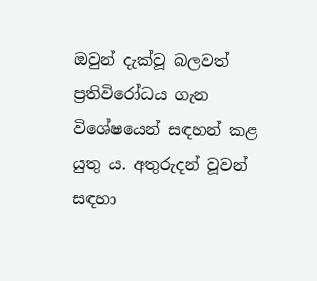ඔවුන් දැක්වූ බලවත් ප්‍රතිවිරෝධය ගැන විශේෂයෙන් සඳහන් කළ යුතු ය. අතුරුදන් වූවන් සඳහා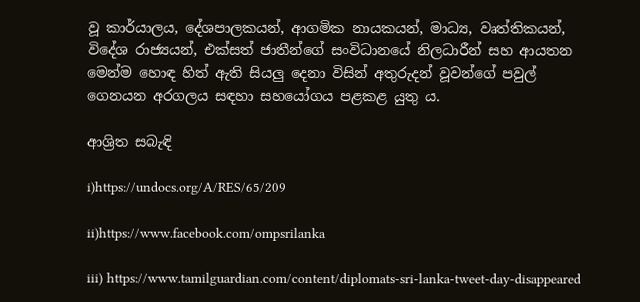වූ කාර්යාලය, දේශපාලකයන්, ආගමික නායකයන්, මාධ්‍ය, වෘත්තිකයන්, විදේශ රාජ්‍යයන්, එක්සත් ජාතීන්ගේ සංවිධානයේ නිලධාරීන් සහ ආයතන මෙන්ම හොඳ හිත් ඇති සියලු දෙනා විසින් අතුරුදන් වූවන්ගේ පවුල් ගෙනයන අරගලය සඳහා සහයෝගය පළකළ යුතු ය.

ආශ්‍රිත සබැඳි

i)https://undocs.org/A/RES/65/209

ii)https://www.facebook.com/ompsrilanka

iii) https://www.tamilguardian.com/content/diplomats-sri-lanka-tweet-day-disappeared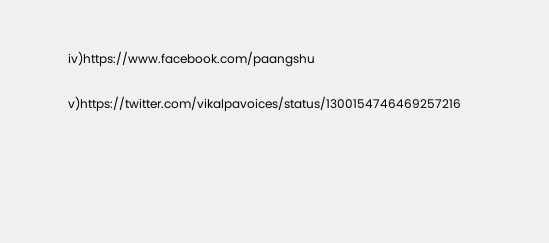iv)https://www.facebook.com/paangshu

v)https://twitter.com/vikalpavoices/status/1300154746469257216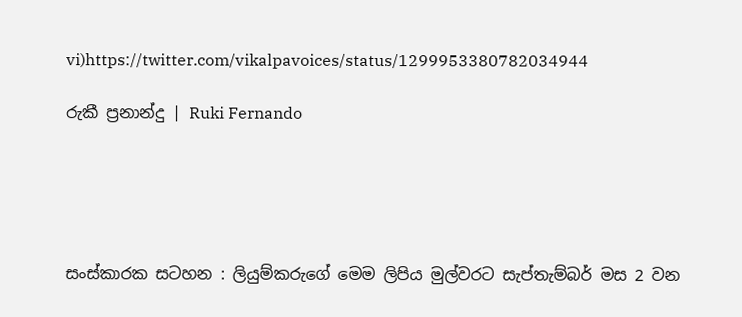vi)https://twitter.com/vikalpavoices/status/1299953380782034944

රුකී ප්‍රනාන්දු | Ruki Fernando





සංස්කාරක සටහන : ලියුම්කරුගේ මෙම ලිපිය මුල්වරට සැප්තැම්බර් මස 2 වන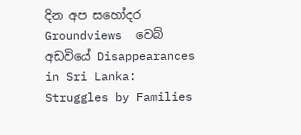දින අප සහෝදර Groundviews  වෙබ් අඩවියේ Disappearances in Sri Lanka: Struggles by Families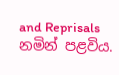and Reprisals නමින් පළවිය.